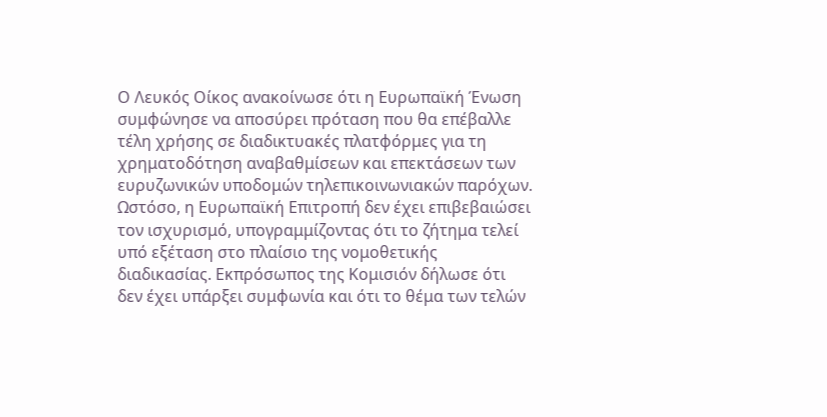Ο Λευκός Οίκος ανακοίνωσε ότι η Ευρωπαϊκή Ένωση συμφώνησε να αποσύρει πρόταση που θα επέβαλλε τέλη χρήσης σε διαδικτυακές πλατφόρμες για τη χρηματοδότηση αναβαθμίσεων και επεκτάσεων των ευρυζωνικών υποδομών τηλεπικοινωνιακών παρόχων. Ωστόσο, η Ευρωπαϊκή Επιτροπή δεν έχει επιβεβαιώσει τον ισχυρισμό, υπογραμμίζοντας ότι το ζήτημα τελεί υπό εξέταση στο πλαίσιο της νομοθετικής διαδικασίας. Εκπρόσωπος της Κομισιόν δήλωσε ότι δεν έχει υπάρξει συμφωνία και ότι το θέμα των τελών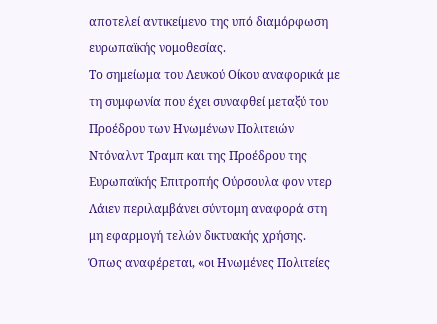αποτελεί αντικείμενο της υπό διαμόρφωση ευρωπαϊκής νομοθεσίας.
Το σημείωμα του Λευκού Οίκου αναφορικά με τη συμφωνία που έχει συναφθεί μεταξύ του Προέδρου των Ηνωμένων Πολιτειών Ντόναλντ Τραμπ και της Προέδρου της Ευρωπαϊκής Επιτροπής Ούρσουλα φον ντερ Λάιεν περιλαμβάνει σύντομη αναφορά στη μη εφαρμογή τελών δικτυακής χρήσης. Όπως αναφέρεται, «οι Ηνωμένες Πολιτείες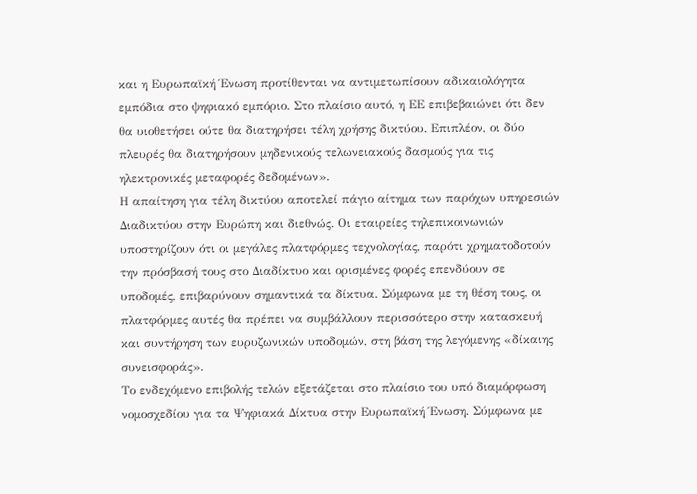και η Ευρωπαϊκή Ένωση προτίθενται να αντιμετωπίσουν αδικαιολόγητα εμπόδια στο ψηφιακό εμπόριο. Στο πλαίσιο αυτό, η ΕΕ επιβεβαιώνει ότι δεν θα υιοθετήσει ούτε θα διατηρήσει τέλη χρήσης δικτύου. Επιπλέον, οι δύο πλευρές θα διατηρήσουν μηδενικούς τελωνειακούς δασμούς για τις ηλεκτρονικές μεταφορές δεδομένων».
Η απαίτηση για τέλη δικτύου αποτελεί πάγιο αίτημα των παρόχων υπηρεσιών Διαδικτύου στην Ευρώπη και διεθνώς. Οι εταιρείες τηλεπικοινωνιών υποστηρίζουν ότι οι μεγάλες πλατφόρμες τεχνολογίας, παρότι χρηματοδοτούν την πρόσβασή τους στο Διαδίκτυο και ορισμένες φορές επενδύουν σε υποδομές, επιβαρύνουν σημαντικά τα δίκτυα. Σύμφωνα με τη θέση τους, οι πλατφόρμες αυτές θα πρέπει να συμβάλλουν περισσότερο στην κατασκευή και συντήρηση των ευρυζωνικών υποδομών, στη βάση της λεγόμενης «δίκαιης συνεισφοράς».
Το ενδεχόμενο επιβολής τελών εξετάζεται στο πλαίσιο του υπό διαμόρφωση νομοσχεδίου για τα Ψηφιακά Δίκτυα στην Ευρωπαϊκή Ένωση. Σύμφωνα με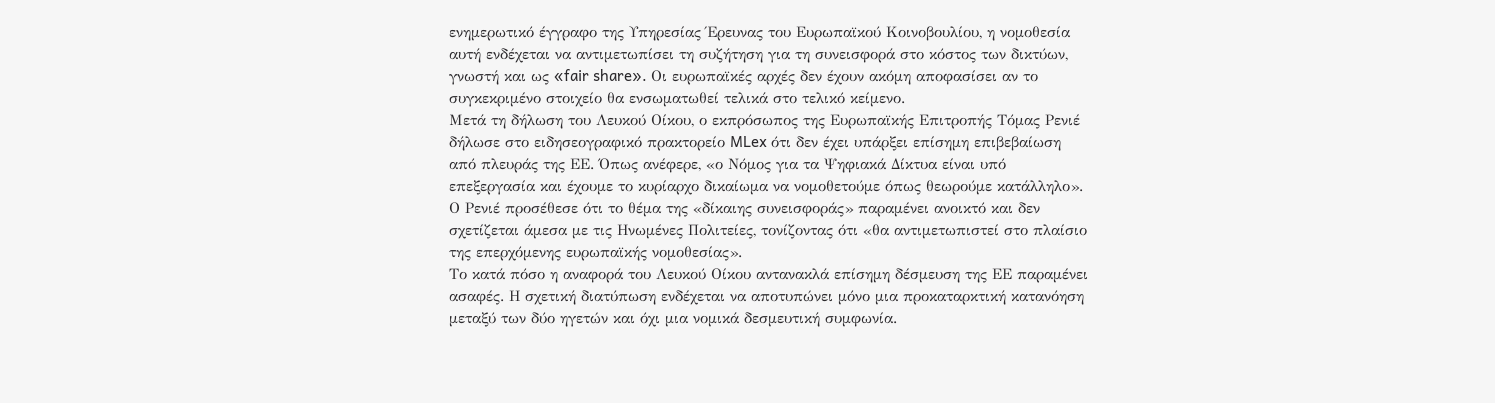ενημερωτικό έγγραφο της Υπηρεσίας Έρευνας του Ευρωπαϊκού Κοινοβουλίου, η νομοθεσία αυτή ενδέχεται να αντιμετωπίσει τη συζήτηση για τη συνεισφορά στο κόστος των δικτύων, γνωστή και ως «fair share». Οι ευρωπαϊκές αρχές δεν έχουν ακόμη αποφασίσει αν το συγκεκριμένο στοιχείο θα ενσωματωθεί τελικά στο τελικό κείμενο.
Μετά τη δήλωση του Λευκού Οίκου, ο εκπρόσωπος της Ευρωπαϊκής Επιτροπής Τόμας Ρενιέ δήλωσε στο ειδησεογραφικό πρακτορείο MLex ότι δεν έχει υπάρξει επίσημη επιβεβαίωση από πλευράς της ΕΕ. Όπως ανέφερε, «ο Νόμος για τα Ψηφιακά Δίκτυα είναι υπό επεξεργασία και έχουμε το κυρίαρχο δικαίωμα να νομοθετούμε όπως θεωρούμε κατάλληλο». Ο Ρενιέ προσέθεσε ότι το θέμα της «δίκαιης συνεισφοράς» παραμένει ανοικτό και δεν σχετίζεται άμεσα με τις Ηνωμένες Πολιτείες, τονίζοντας ότι «θα αντιμετωπιστεί στο πλαίσιο της επερχόμενης ευρωπαϊκής νομοθεσίας».
Το κατά πόσο η αναφορά του Λευκού Οίκου αντανακλά επίσημη δέσμευση της ΕΕ παραμένει ασαφές. Η σχετική διατύπωση ενδέχεται να αποτυπώνει μόνο μια προκαταρκτική κατανόηση μεταξύ των δύο ηγετών και όχι μια νομικά δεσμευτική συμφωνία.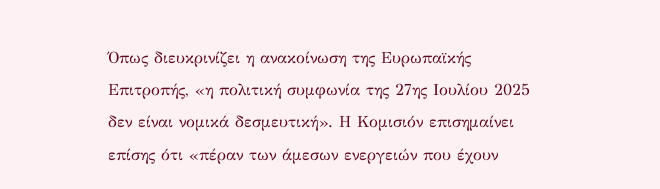Όπως διευκρινίζει η ανακοίνωση της Ευρωπαϊκής Επιτροπής, «η πολιτική συμφωνία της 27ης Ιουλίου 2025 δεν είναι νομικά δεσμευτική». Η Κομισιόν επισημαίνει επίσης ότι «πέραν των άμεσων ενεργειών που έχουν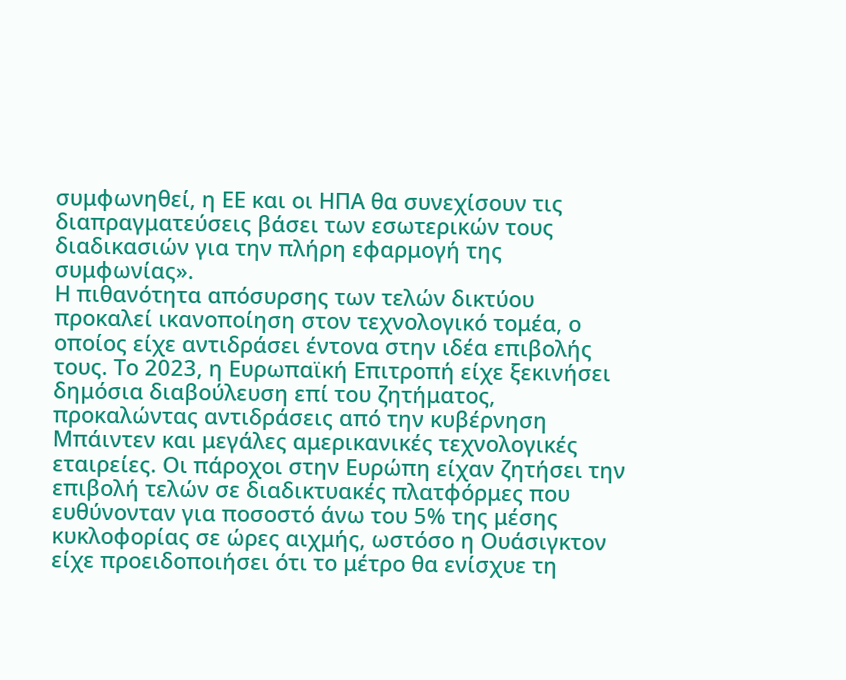συμφωνηθεί, η ΕΕ και οι ΗΠΑ θα συνεχίσουν τις διαπραγματεύσεις βάσει των εσωτερικών τους διαδικασιών για την πλήρη εφαρμογή της συμφωνίας».
Η πιθανότητα απόσυρσης των τελών δικτύου προκαλεί ικανοποίηση στον τεχνολογικό τομέα, ο οποίος είχε αντιδράσει έντονα στην ιδέα επιβολής τους. Το 2023, η Ευρωπαϊκή Επιτροπή είχε ξεκινήσει δημόσια διαβούλευση επί του ζητήματος, προκαλώντας αντιδράσεις από την κυβέρνηση Μπάιντεν και μεγάλες αμερικανικές τεχνολογικές εταιρείες. Οι πάροχοι στην Ευρώπη είχαν ζητήσει την επιβολή τελών σε διαδικτυακές πλατφόρμες που ευθύνονταν για ποσοστό άνω του 5% της μέσης κυκλοφορίας σε ώρες αιχμής, ωστόσο η Ουάσιγκτον είχε προειδοποιήσει ότι το μέτρο θα ενίσχυε τη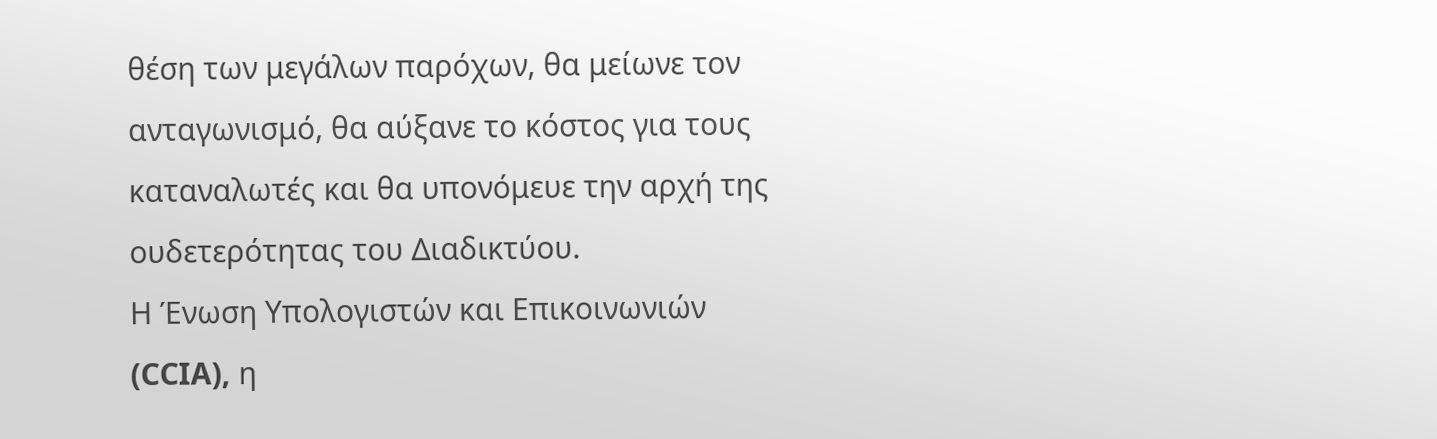θέση των μεγάλων παρόχων, θα μείωνε τον ανταγωνισμό, θα αύξανε το κόστος για τους καταναλωτές και θα υπονόμευε την αρχή της ουδετερότητας του Διαδικτύου.
Η Ένωση Υπολογιστών και Επικοινωνιών (CCIA), η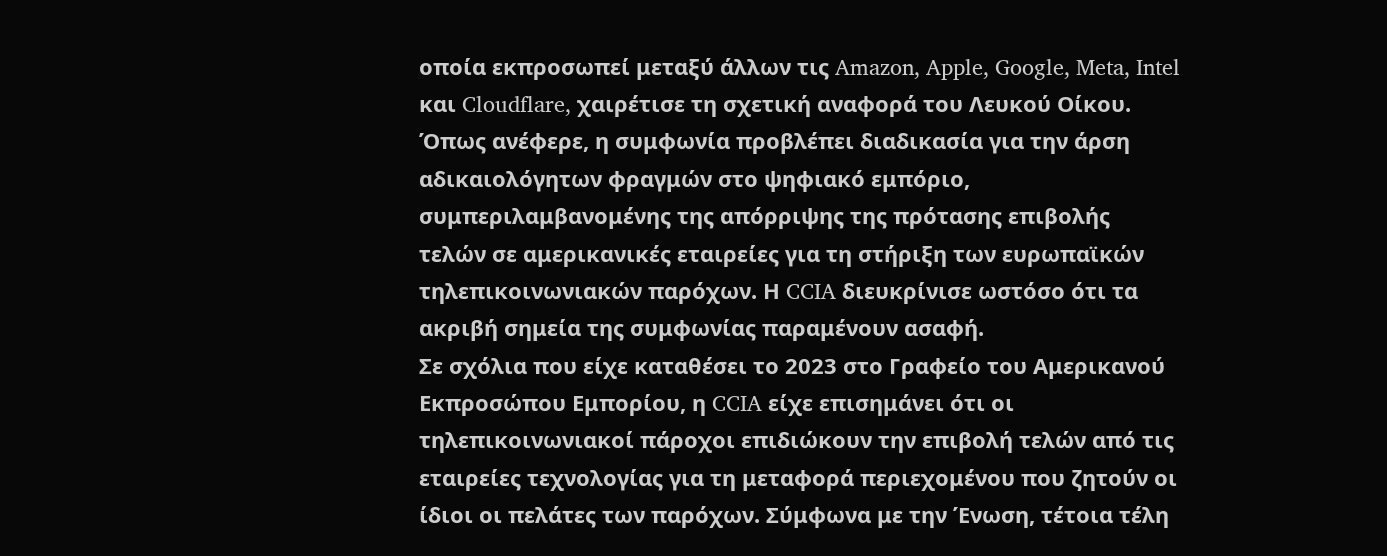οποία εκπροσωπεί μεταξύ άλλων τις Amazon, Apple, Google, Meta, Intel και Cloudflare, χαιρέτισε τη σχετική αναφορά του Λευκού Οίκου. Όπως ανέφερε, η συμφωνία προβλέπει διαδικασία για την άρση αδικαιολόγητων φραγμών στο ψηφιακό εμπόριο, συμπεριλαμβανομένης της απόρριψης της πρότασης επιβολής τελών σε αμερικανικές εταιρείες για τη στήριξη των ευρωπαϊκών τηλεπικοινωνιακών παρόχων. Η CCIA διευκρίνισε ωστόσο ότι τα ακριβή σημεία της συμφωνίας παραμένουν ασαφή.
Σε σχόλια που είχε καταθέσει το 2023 στο Γραφείο του Αμερικανού Εκπροσώπου Εμπορίου, η CCIA είχε επισημάνει ότι οι τηλεπικοινωνιακοί πάροχοι επιδιώκουν την επιβολή τελών από τις εταιρείες τεχνολογίας για τη μεταφορά περιεχομένου που ζητούν οι ίδιοι οι πελάτες των παρόχων. Σύμφωνα με την Ένωση, τέτοια τέλη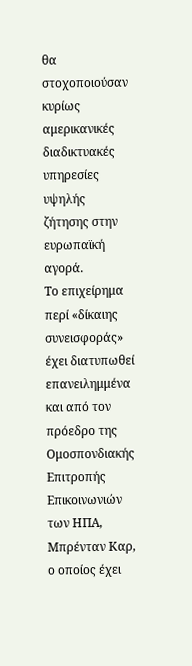θα στοχοποιούσαν κυρίως αμερικανικές διαδικτυακές υπηρεσίες υψηλής ζήτησης στην ευρωπαϊκή αγορά.
Το επιχείρημα περί «δίκαιης συνεισφοράς» έχει διατυπωθεί επανειλημμένα και από τον πρόεδρο της Ομοσπονδιακής Επιτροπής Επικοινωνιών των ΗΠΑ, Μπρένταν Καρ, ο οποίος έχει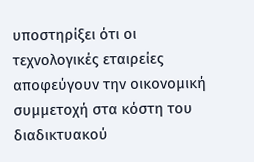υποστηρίξει ότι οι τεχνολογικές εταιρείες αποφεύγουν την οικονομική συμμετοχή στα κόστη του διαδικτυακού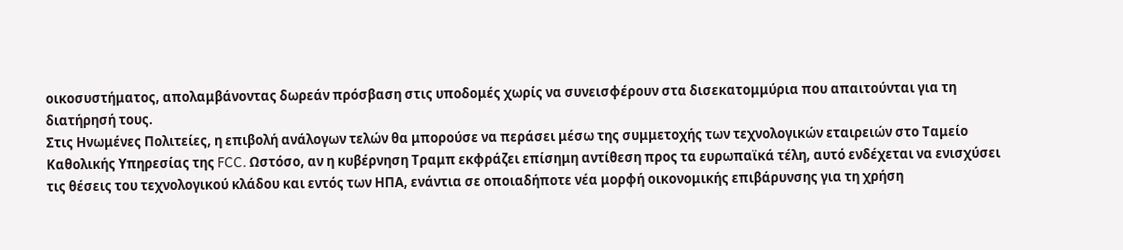οικοσυστήματος, απολαμβάνοντας δωρεάν πρόσβαση στις υποδομές χωρίς να συνεισφέρουν στα δισεκατομμύρια που απαιτούνται για τη διατήρησή τους.
Στις Ηνωμένες Πολιτείες, η επιβολή ανάλογων τελών θα μπορούσε να περάσει μέσω της συμμετοχής των τεχνολογικών εταιρειών στο Ταμείο Καθολικής Υπηρεσίας της FCC. Ωστόσο, αν η κυβέρνηση Τραμπ εκφράζει επίσημη αντίθεση προς τα ευρωπαϊκά τέλη, αυτό ενδέχεται να ενισχύσει τις θέσεις του τεχνολογικού κλάδου και εντός των ΗΠΑ, ενάντια σε οποιαδήποτε νέα μορφή οικονομικής επιβάρυνσης για τη χρήση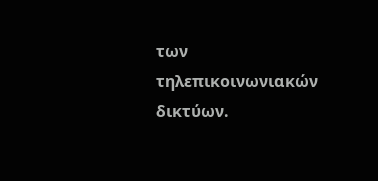των τηλεπικοινωνιακών δικτύων.